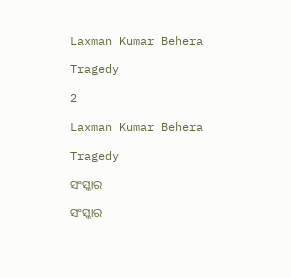Laxman Kumar Behera

Tragedy

2

Laxman Kumar Behera

Tragedy

ସଂସ୍କାର

ସଂସ୍କାର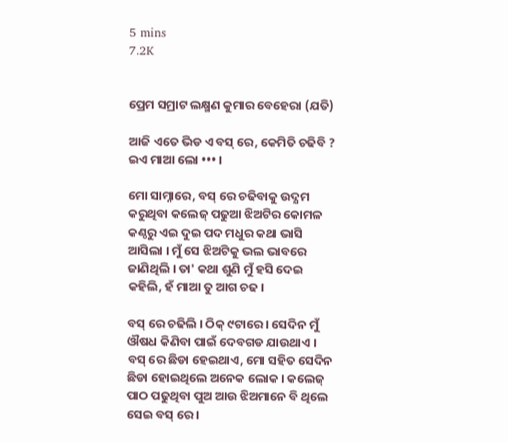5 mins
7.2K


ପ୍ରେମ ସମ୍ରାଟ ଲକ୍ଷ୍ମଣ କୁମାର ବେହେରା (ଯତି)

ଆଜି ଏତେ ଭିଡ ଏ ବସ୍ ରେ, କେମିତି ଚଢିବି ? ଇଏ ମାଆ ଲୋ ••• ।

ମୋ ସାମ୍ନାରେ, ବସ୍ ରେ ଚଢିବାକୁ ଉଦ୍ଯମ କରୁଥିବା କଲେଜ୍ ପଢୁଆ ଝିଅଟିର କୋମଳ କଣ୍ଠରୁ ଏଇ ଦୁଇ ପଦ ମଧୁର କଥା ଭାସି ଆସିଲା । ମୁଁ ସେ ଝିଅଟିକୁ ଭଲ ଭାବରେ ଜାଣିଥିଲି । ତା' କଥା ଶୁଣି ମୁଁ ହସି ଦେଇ କହିଲି, ହଁ ମାଆ ତୁ ଆଗ ଚଢ ।

ବସ୍ ରେ ଚଢିଲି । ଠିକ୍ ୯ଟାରେ । ସେଦିନ ମୁଁ ଔଷଧ କିଣିବା ପାଇଁ ଦେବଗଡ ଯାଉଥାଏ । ବସ୍ ରେ ଛିଡା ହେଇଥାଏ, ମୋ ସହିତ ସେଦିନ ଛିଡା ହୋଇଥିଲେ ଅନେକ ଲୋକ । କଲେଜ୍ ପାଠ ପଢୁଥିବା ପୁଅ ଆଉ ଝିଅମାନେ ବି ଥିଲେ ସେଇ ବସ୍ ରେ ।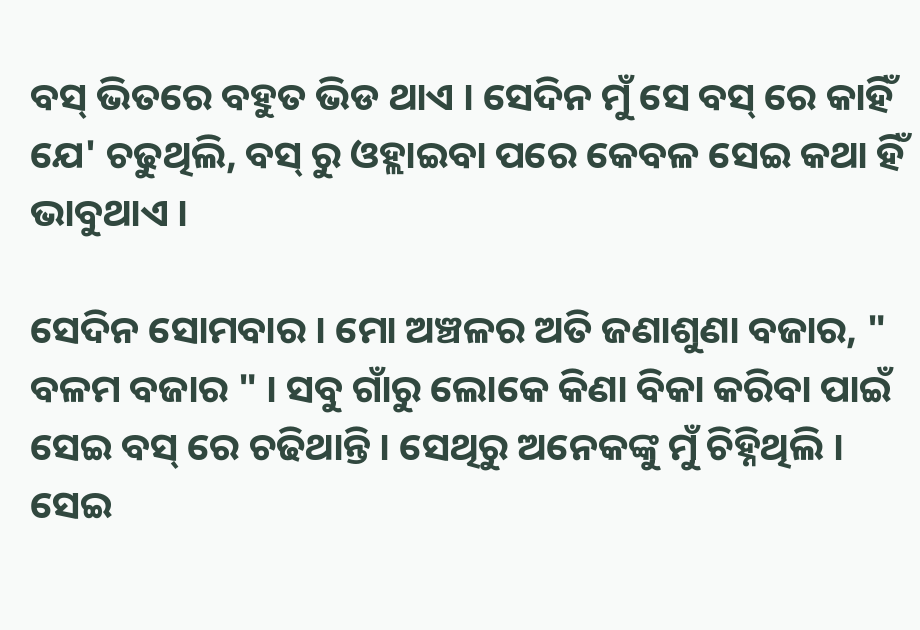ବସ୍ ଭିତରେ ବହୁତ ଭିଡ ଥାଏ । ସେଦିନ ମୁଁ ସେ ବସ୍ ରେ କାହିଁ ଯେ' ଚଢୁଥିଲି, ବସ୍ ରୁ ଓହ୍ଲାଇବା ପରେ କେବଳ ସେଇ କଥା ହିଁ ଭାବୁଥାଏ ।

ସେଦିନ ସୋମବାର । ମୋ ଅଞ୍ଚଳର ଅତି ଜଣାଶୁଣା ବଜାର, " ବଳମ ବଜାର " । ସବୁ ଗାଁରୁ ଲୋକେ କିଣା ବିକା କରିବା ପାଇଁ ସେଇ ବସ୍ ରେ ଚଢିଥାନ୍ତି । ସେଥିରୁ ଅନେକଙ୍କୁ ମୁଁ ଚିହ୍ନିଥିଲି । ସେଇ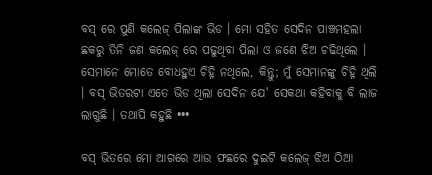ବସ୍ ରେ ପୁଣି କଲେଜ୍ ପିଲାଙ୍କ ଭିଡ । ମୋ ସହିତ ସେଦିନ ପାଞ୍ଚମହଲା ଛକରୁ ତିନି ଜଣ କଲେଜ୍ ରେ ପଢୁଥିବା ପିଲା ଓ ଜଣେ ଝିଅ ଚଢିଥିଲେ । ସେମାନେ ମୋତେ ବୋଧହୁଏ ଚିହ୍ନି ନଥିଲେ, କିନ୍ତୁ; ମୁଁ ସେମାନଙ୍କୁ ଚିହ୍ନି ଥିଲି । ବସ୍ ଭିତରଟା ଏତେ ଭିଡ ଥିଲା ସେଦିନ ଯେ' ସେକଥା କହିବାକୁ ବି ଲାଜ ଲାଗୁଛି । ତଥାପି କହୁଛି •••

ବସ୍ ଭିତରେ ମୋ ଆଗରେ ଆଉ ଫଛରେ ଦୁଇଟି କଲେଜ୍ ଝିଅ ଠିଆ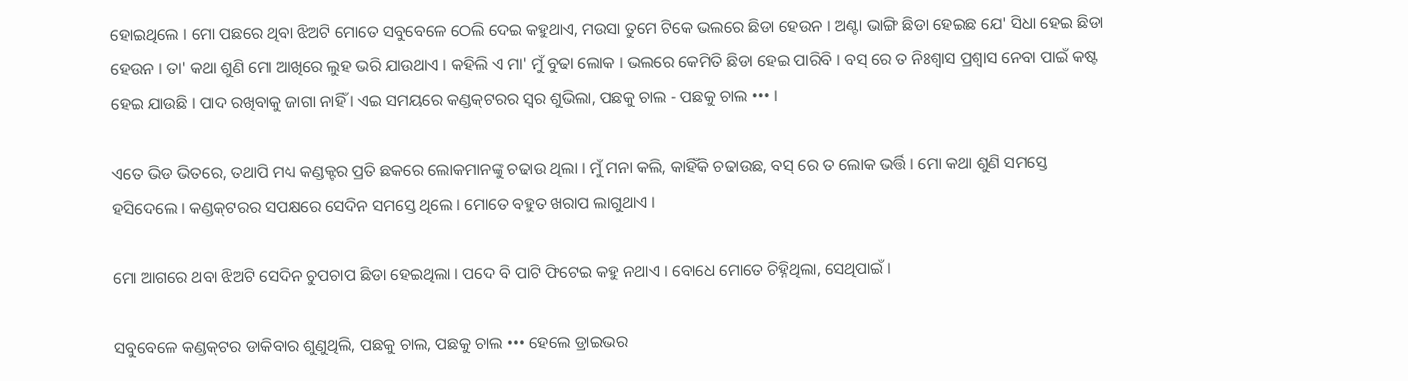ହୋଇଥିଲେ । ମୋ ପଛରେ ଥିବା ଝିଅଟି ମୋତେ ସବୁବେଳେ ଠେଲି ଦେଇ କହୁଥାଏ, ମଉସା ତୁମେ ଟିକେ ଭଲରେ ଛିଡା ହେଉନ । ଅଣ୍ଟା ଭାଙ୍ଗି ଛିଡା ହେଇଛ ଯେ' ସିଧା ହେଇ ଛିଡା ହେଉନ । ତା' କଥା ଶୁଣି ମୋ ଆଖିରେ ଲୁହ ଭରି ଯାଉଥାଏ । କହିଲି ଏ ମା' ମୁଁ ବୁଢା ଲୋକ । ଭଲରେ କେମିତି ଛିଡା ହେଇ ପାରିବି । ବସ୍ ରେ ତ ନିଃଶ୍ଵାସ ପ୍ରଶ୍ବାସ ନେବା ପାଇଁ କଷ୍ଟ ହେଇ ଯାଉଛି । ପାଦ ରଖିବାକୁ ଜାଗା ନାହିଁ । ଏଇ ସମୟରେ କଣ୍ଡକ୍‌ଟରର ସ୍ବର ଶୁଭିଲା, ପଛକୁ ଚାଲ - ପଛକୁ ଚାଲ ••• ।

ଏତେ ଭିଡ ଭିତରେ, ତଥାପି ମଧ୍ୟ କଣ୍ଡକ୍ଟର ପ୍ରତି ଛକରେ ଲୋକମାନଙ୍କୁ ଚଢାଉ ଥିଲା । ମୁଁ ମନା କଲି, କାହିଁକି ଚଢାଉଛ, ବସ୍ ରେ ତ ଲୋକ ଭର୍ତ୍ତି । ମୋ କଥା ଶୁଣି ସମସ୍ତେ ହସିଦେଲେ । କଣ୍ଡକ୍‌ଟରର ସପକ୍ଷରେ ସେଦିନ ସମସ୍ତେ ଥିଲେ । ମୋତେ ବହୁତ ଖରାପ ଲାଗୁଥାଏ ।

ମୋ ଆଗରେ ଥବା ଝିଅଟି ସେଦିନ ଚୁପଚାପ ଛିଡା ହେଇଥିଲା । ପଦେ ବି ପାଟି ଫିଟେଇ କହୁ ନଥାଏ । ବୋଧେ ମୋତେ ଚିହ୍ନିଥିଲା, ସେଥିପାଇଁ ।

ସବୁବେଳେ କଣ୍ଡକ୍‌ଟର ଡାକିବାର ଶୁଣୁଥିଲି, ପଛକୁ ଚାଲ, ପଛକୁ ଚାଲ ••• ହେଲେ ଡ୍ରାଇଭର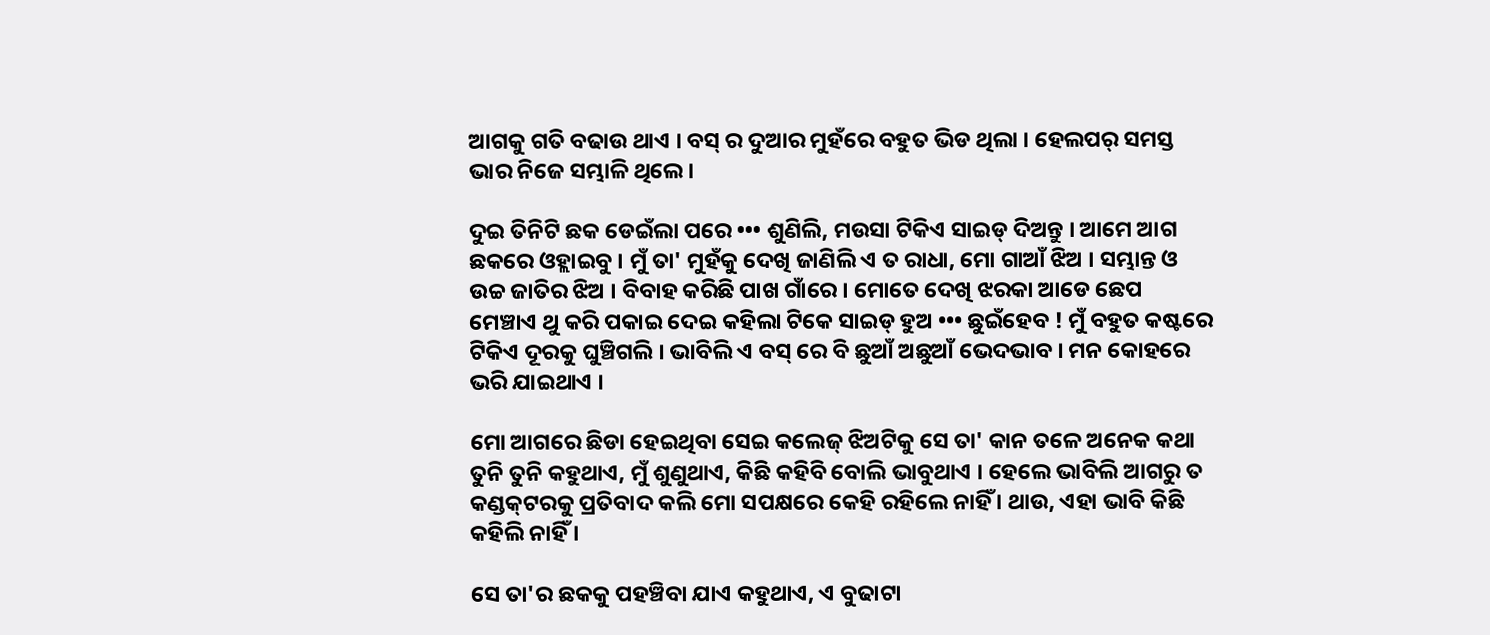ଆଗକୁ ଗତି ବଢାଉ ଥାଏ । ବସ୍ ର ଦୁଆର ମୁହଁରେ ବହୁତ ଭିଡ ଥିଲା । ହେଲପର୍ ସମସ୍ତ ଭାର ନିଜେ ସମ୍ଭାଳି ଥିଲେ ।

ଦୁଇ ତିନିଟି ଛକ ଡେଇଁଲା ପରେ ••• ଶୁଣିଲି, ମଉସା ଟିକିଏ ସାଇଡ୍ ଦିଅନ୍ତୁ । ଆମେ ଆଗ ଛକରେ ଓହ୍ଲାଇବୁ । ମୁଁ ତା' ମୁହଁକୁ ଦେଖି ଜାଣିଲି ଏ ତ ରାଧା, ମୋ ଗାଆଁ ଝିଅ । ସମ୍ଭାନ୍ତ ଓ ଉଚ୍ଚ ଜାତିର ଝିଅ । ବିବାହ କରିଛି ପାଖ ଗାଁରେ । ମୋତେ ଦେଖି ଝରକା ଆଡେ ଛେପ ମେଞ୍ଚାଏ ଥୁ କରି ପକାଇ ଦେଇ କହିଲା ଟିକେ ସାଇଡ୍ ହୁଅ ••• ଛୁଇଁହେବ ! ମୁଁ ବହୁତ କଷ୍ଟରେ ଟିକିଏ ଦୂରକୁ ଘୁଞ୍ଚିଗଲି । ଭାବିଲି ଏ ବସ୍ ରେ ବି ଛୁଆଁ ଅଛୁଆଁ ଭେଦଭାବ । ମନ କୋହରେ ଭରି ଯାଇଥାଏ ।

ମୋ ଆଗରେ ଛିଡା ହେଇଥିବା ସେଇ କଲେଜ୍ ଝିଅଟିକୁ ସେ ତା' କାନ ତଳେ ଅନେକ କଥା ତୁନି ତୁନି କହୁଥାଏ, ମୁଁ ଶୁଣୁଥାଏ, କିଛି କହିବି ବୋଲି ଭାବୁଥାଏ । ହେଲେ ଭାବିଲି ଆଗରୁ ତ କଣ୍ଡକ୍‌ଟରକୁ ପ୍ରତିବାଦ କଲି ମୋ ସପକ୍ଷରେ କେହି ରହିଲେ ନାହିଁ । ଥାଉ, ଏହା ଭାବି କିଛି କହିଲି ନାହିଁ ।

ସେ ତା'ର ଛକକୁ ପହଞ୍ଚିବା ଯାଏ କହୁଥାଏ, ଏ ବୁଢାଟା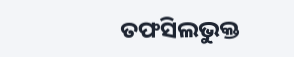ତଫସିଲଭୁକ୍ତ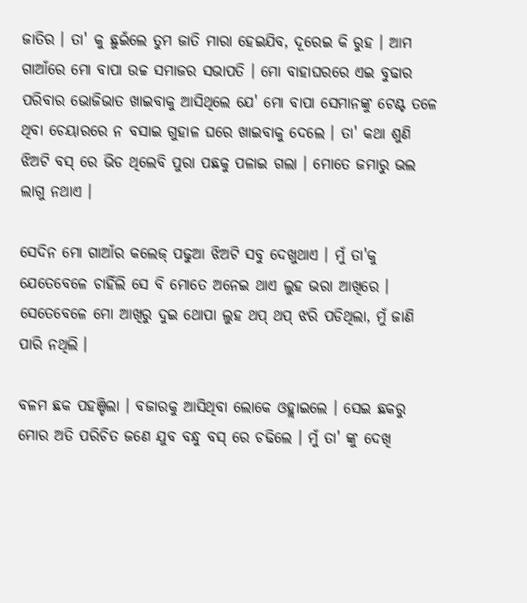ଜାତିର । ତା' କୁ ଛୁଇଁଲେ ତୁମ ଜାତି ମାରା ହେଇଯିବ, ଦୂରେଇ କି ରୁହ । ଆମ ଗାଆଁରେ ମୋ ବାପା ଉଚ୍ଚ ସମାଜର ସଭାପତି । ମୋ ବାହାଘରରେ ଏଇ ବୁଢାର ପରିବାର ଭୋଜିଭାତ ଖାଇବାକୁ ଆସିଥିଲେ ଯେ' ମୋ ବାପା ସେମାନଙ୍କୁ ଟେଣ୍ଟ ତଳେ ଥିବା ଚେୟାରରେ ନ ବସାଇ ଗୁହାଳ ଘରେ ଖାଇବାକୁ ଦେଲେ । ତା' କଥା ଶୁଣି ଝିଅଟି ବସ୍ ରେ ଭିଡ ଥିଲେବି ପୁରା ପଛକୁ ପଳାଇ ଗଲା । ମୋତେ ଜମାରୁ ଭଲ ଲାଗୁ ନଥାଏ ।

ସେଦିନ ମୋ ଗାଆଁର କଲେଜ୍ ପଢୁଆ ଝିଅଟି ସବୁ ଦେଖୁଥାଏ । ମୁଁ ତା'କୁ ଯେତେବେଳେ ଚାହିଁଲି ସେ ବି ମୋତେ ଅନେଇ ଥାଏ ଲୁହ ଭରା ଆଖିରେ । ସେତେବେଳେ ମୋ ଆଖିରୁ ଦୁଇ ଥୋପା ଲୁହ ଥପ୍ ଥପ୍ ଝରି ପଡିଥିଲା, ମୁଁ ଜାଣି ପାରି ନଥିଲି ।

ବଳମ ଛକ ପହଞ୍ଚିଲା । ବଜାରକୁ ଆସିଥିବା ଲୋକେ ଓହ୍ଲାଇଲେ । ସେଇ ଛକରୁ ମୋର ଅତି ପରିଚିତ ଜଣେ ଯୁବ ବନ୍ଧୁ ବସ୍ ରେ ଚଢିଲେ । ମୁଁ ତା' ଙ୍କୁ ଦେଖି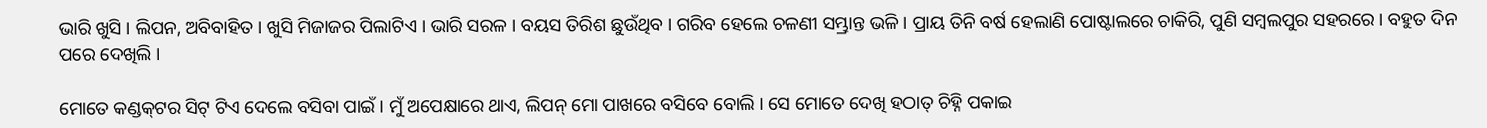ଭାରି ଖୁସି । ଲିପନ, ଅବିବାହିତ । ଖୁସି ମିଜାଜର ପିଲାଟିଏ । ଭାରି ସରଳ । ବୟସ ତିରିଶ ଛୁଉଁଥିବ । ଗରିବ ହେଲେ ଚଳଣୀ ସମ୍ଭ୍ରାନ୍ତ ଭଳି । ପ୍ରାୟ ତିନି ବର୍ଷ ହେଲାଣି ପୋଷ୍ଟାଲରେ ଚାକିରି, ପୁଣି ସମ୍ବଲପୁର ସହରରେ । ବହୁତ ଦିନ ପରେ ଦେଖିଲି ।

ମୋତେ କଣ୍ଡକ୍‌ଟର ସିଟ୍ ଟିଏ ଦେଲେ ବସିବା ପାଇଁ । ମୁଁ ଅପେକ୍ଷାରେ ଥାଏ, ଲିପନ୍ ମୋ ପାଖରେ ବସିବେ ବୋଲି । ସେ ମୋତେ ଦେଖି ହଠାତ୍ ଚିହ୍ନି ପକାଇ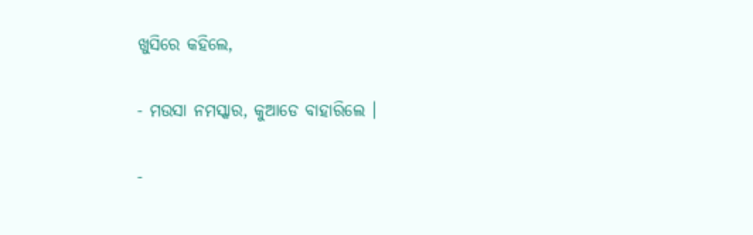ଖୁସିରେ କହିଲେ,

- ମଉସା ନମସ୍କାର, କୁଆଡେ ବାହାରିଲେ ।

-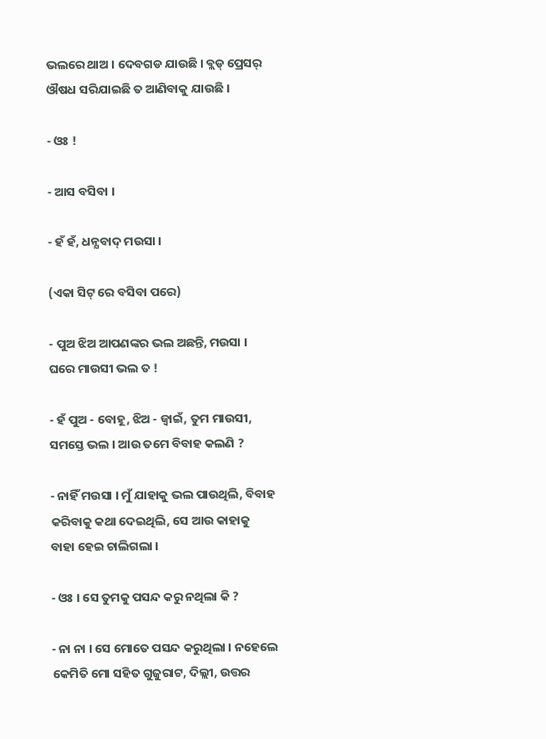ଭଲରେ ଥାଅ । ଦେବଗଡ ଯାଉଛି । ବ୍ଲଡ୍ ପ୍ରେସର୍ ଔଷଧ ସରିଯାଇଛି ତ ଆଣିବାକୁ ଯାଉଛି ।

- ଓଃ !

- ଆସ ବସିବା ।

- ହଁ ହଁ, ଧନ୍ଯବାଦ୍ ମଉସା ।

(ଏକା ସିଟ୍ ରେ ବସିବା ପରେ)

- ପୁଅ ଝିଅ ଆପଣଙ୍କର ଭଲ ଅଛନ୍ତି, ମଉସା । ଘରେ ମାଉସୀ ଭଲ ତ !

- ହଁ ପୁଅ - ବୋହୂ, ଝିଅ - ଜ୍ବାଇଁ, ତୁମ ମାଉସୀ, ସମସ୍ତେ ଭଲ । ଆଉ ତମେ ବିବାହ କଲଣି ?

- ନାହିଁ ମଉସା । ମୁଁ ଯାହାକୁ ଭଲ ପାଉଥିଲି, ବିବାହ କରିବାକୁ କଥା ଦେଇଥିଲି, ସେ ଆଉ କାହାକୁ ବାହା ହେଇ ଚାଲିଗଲା ।

- ଓଃ । ସେ ତୁମକୁ ପସନ୍ଦ କରୁ ନଥିଲା କି ?

- ନା ନା । ସେ ମୋତେ ପସନ୍ଦ କରୁଥିଲା । ନହେଲେ କେମିତି ମୋ ସହିତ ଗୁଜୁରାଟ, ଦିଲ୍ଲୀ, ଉତ୍ତର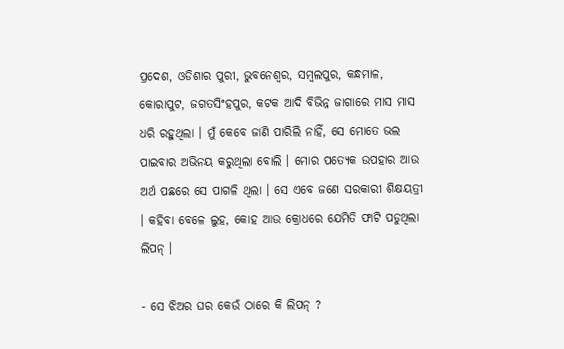ପ୍ରଦେଶ, ଓଡିଶାର ପୁରୀ, ଭୁବନେଶ୍ବର, ସମ୍ବଲପୁର, କନ୍ଧମାଳ, କୋରାପୁଟ, ଜଗତସିଂହପୁର, କଟକ ଆଦି ବିଭିନ୍ନ ଜାଗାରେ ମାସ ମାସ ଧରି ରହୁଥିଲା । ମୁଁ କେବେ ଜାଣି ପାରିଲି ନାହିଁ, ସେ ମୋତେ ଭଲ ପାଇବାର ଅଭିନୟ କରୁଥିଲା ବୋଲି । ମୋର ପତ୍ଯେକ ଉପହାର ଆଉ ଅର୍ଥ ପଛରେ ସେ ପାଗଳି ଥିଲା । ସେ ଏବେ ଜଣେ ସରକାରୀ ଶିକ୍ଷୟତ୍ରୀ । କହିବା ବେଳେ ଲୁହ, କୋହ ଆଉ କ୍ରୋଧରେ ଯେମିତି ଫାଟି ପଡୁଥିଲା ଲିପନ୍ ।

- ସେ ଝିଅର ଘର କେଉଁ ଠାରେ କି ଲିପନ୍ ?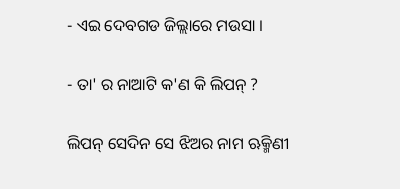- ଏଇ ଦେବଗଡ ଜିଲ୍ଲାରେ ମଉସା ।

- ତା' ର ନାଆଟି କ'ଣ କି ଲିପନ୍ ?

ଲିପନ୍ ସେଦିନ ସେ ଝିଅର ନାମ ଋକ୍ମିଣୀ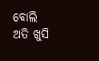ବୋଲି ଅତି ଖୁସି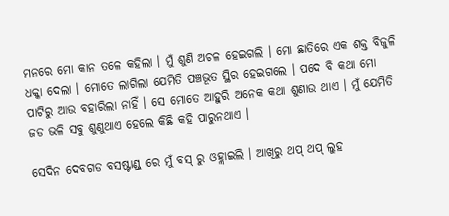ମନରେ ମୋ କାନ ତଳେ କହିଲା । ମୁଁ ଶୁଣି ଅଚଳ ହେଇଗଲି । ମୋ ଛାତିରେ ଏକ ଶକ୍ତ ବିଜୁଳି ଧକ୍କା ଦେଲା । ମୋତେ ଲାଗିଲା ଯେମିତି ପଞ୍ଚଭୂତ ସ୍ଥିର ହେଇଗଲେ । ପଦେ ବି କଥା ମୋ ପାଟିରୁ ଆଉ ବହାରିଲା ନାହିଁ । ସେ ମୋତେ ଆହୁରି ଅନେକ କଥା ଶୁଣାଉ ଥାଏ । ମୁଁ ଯେମିତି ଜଡ ଭଳି ସବୁ ଶୁଣୁଥାଏ ହେଲେ କିଛି କହି ପାରୁନଥାଏ ।

ସେଦିନ ଦେବଗଡ ବସଷ୍ଟାଣ୍ଡ୍ ରେ ମୁଁ ବସ୍ ରୁ ଓହ୍ଲାଇଲି । ଆଖିରୁ ଥପ୍ ଥପ୍ ଲୁହ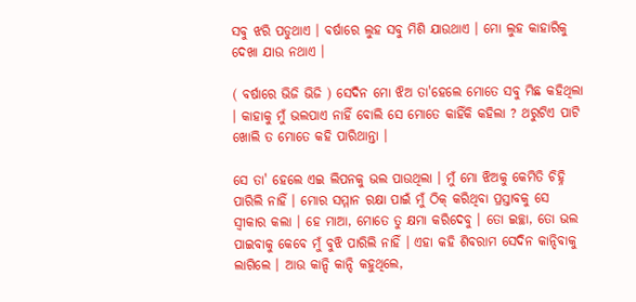ସବୁ ଝରି ପଡୁଥାଏ । ବର୍ଷାରେ ଲୁହ ସବୁ ମିଶି ଯାଉଥାଏ । ମୋ ଲୁହ କାହାରିକୁ ଦେଖା ଯାଉ ନଥାଏ ।

( ବର୍ଷାରେ ଭିଜି ଭିଜି ) ସେଦିନ ମୋ ଝିଅ ତା'ହେଲେ ମୋତେ ସବୁ ମିଛ କହିଥିଲା । କାହାକୁ ମୁଁ ଭଲପାଏ ନାହିଁ ବୋଲି ସେ ମୋତେ କାହିଁକି କହିଲା ? ଥରୁଟିଏ ପାଟି ଖୋଲି ତ ମୋତେ କହି ପାରିଥାନ୍ତା ।

ସେ ତା' ହେଲେ ଏଇ ଲିପନକୁ ଭଲ ପାଉଥିଲା । ମୁଁ ମୋ ଝିଅକୁ କେମିତି ଚିହ୍ନି ପାରିଲି ନାହିଁ । ମୋର ସମ୍ମାନ ରକ୍ଷା ପାଇଁ ମୁଁ ଠିକ୍ କରିଥିବା ପ୍ରସ୍ତାବକୁ ସେ ସ୍ବୀକାର କଲା । ହେ ମାଆ, ମୋତେ ତୁ କ୍ଷମା କରିଦେବୁ । ତୋ ଇଚ୍ଛା, ତୋ ଭଲ ପାଇବାକୁ କେବେ ମୁଁ ବୁଝି ପାରିଲି ନାହିଁ । ଏହା କହି ଶିବରାମ ସେଦିନ କାନ୍ଦିବାକୁ ଲାଗିଲେ । ଆଉ କାନ୍ଦି କାନ୍ଦି କହୁଥିଲେ,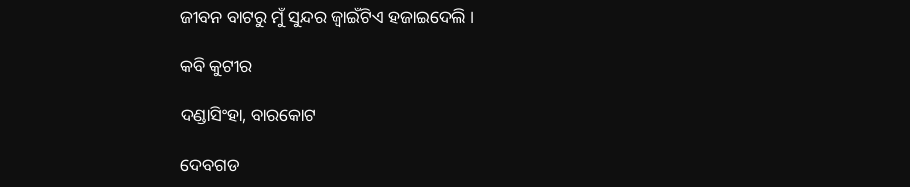ଜୀବନ ବାଟରୁ ମୁଁ ସୁନ୍ଦର ଜ୍ବାଇଁଟିଏ ହଜାଇଦେଲି ।

କବି କୁଟୀର

ଦଣ୍ଡାସିଂହା, ବାରକୋଟ

ଦେବଗଡ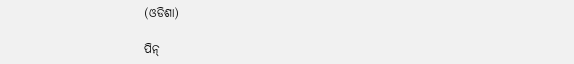(ଓଡିଶା)

ପିନ୍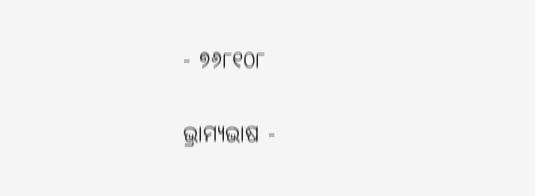- ୭୬୮୧୦୮

ଭ୍ରାମ୍ଯଭାଷ -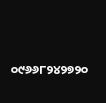୦୯୬୬୮୨୪୨୭୨୦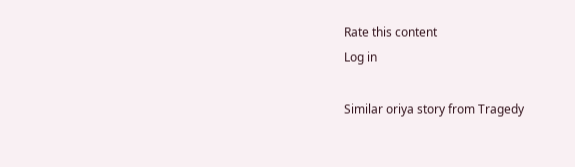Rate this content
Log in

Similar oriya story from Tragedy